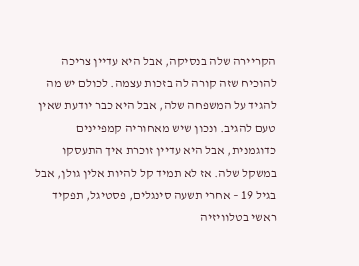הקריירה שלה בנסיקה, אבל היא עדיין צריכה להוכיח שזה קורה לה בזכות עצמה. לכולם יש מה להגיד על המשפחה שלה, אבל היא כבר יודעת שאין טעם להגיב. ונכון שיש מאחוריה קמפיינים כדוגמנית, אבל היא עדיין זוכרת איך התעסקו במשקל שלה. אז לא תמיד קל להיות אלין גולן, אבל בגיל 19 – אחרי תשעה סינגלים, פסטיגל, תפקיד ראשי בטלוויזיה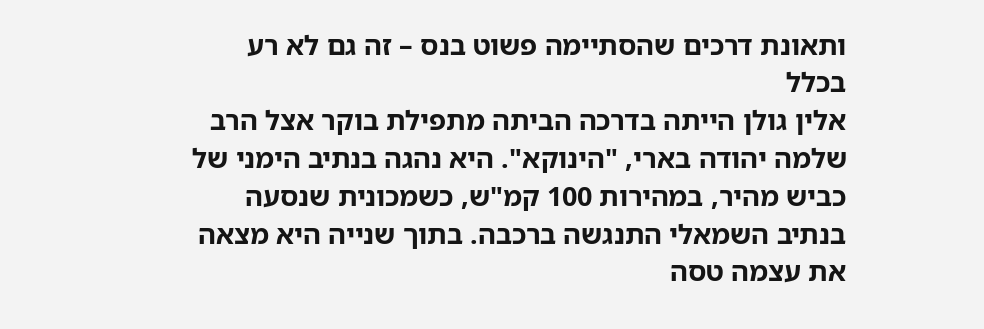ותאונת דרכים שהסתיימה פשוט בנס – זה גם לא רע בכלל
אלין גולן הייתה בדרכה הביתה מתפילת בוקר אצל הרב שלמה יהודה בארי, "הינוקא". היא נהגה בנתיב הימני של כביש מהיר, במהירות 100 קמ"ש, כשמכונית שנסעה בנתיב השמאלי התנגשה ברכבה. בתוך שנייה היא מצאה את עצמה טסה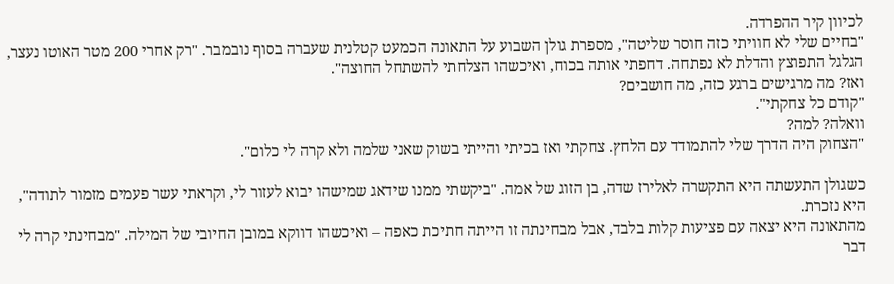לכיוון קיר ההפרדה.
"בחיים שלי לא חוויתי כזה חוסר שליטה", מספרת גולן השבוע על התאונה הכמעט קטלנית שעברה בסוף נובמבר. "רק אחרי 200 מטר האוטו נעצר, הגלגל התפוצץ והדלת לא נפתחה. דחפתי אותה בכוח, ואיכשהו הצלחתי להשתחל החוצה".
ואז? מה מרגישים ברגע כזה, מה חושבים?
"קודם כל צחקתי".
וואלה? למה?
"הצחוק היה הדרך שלי להתמודד עם הלחץ. צחקתי ואז בכיתי והייתי בשוק שאני שלמה ולא קרה לי כלום".

כשגולן התעשתה היא התקשרה לאלירז שדה, בן הזוג של אמה. "ביקשתי ממנו שידאג שמישהו יבוא לעזור לי, וקראתי עשר פעמים מזמור לתודה", היא נזכרת.
מהתאונה היא יצאה עם פציעות קלות בלבד, אבל מבחינתה זו הייתה חתיכת כאפה – ואיכשהו דווקא במובן החיובי של המילה. "מבחינתי קרה לי דבר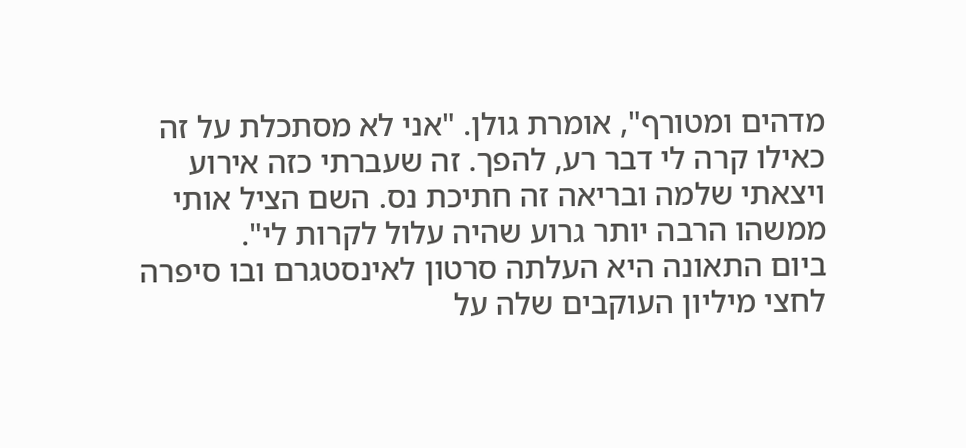מדהים ומטורף", אומרת גולן. "אני לא מסתכלת על זה כאילו קרה לי דבר רע, להפך. זה שעברתי כזה אירוע ויצאתי שלמה ובריאה זה חתיכת נס. השם הציל אותי ממשהו הרבה יותר גרוע שהיה עלול לקרות לי".
ביום התאונה היא העלתה סרטון לאינסטגרם ובו סיפרה לחצי מיליון העוקבים שלה על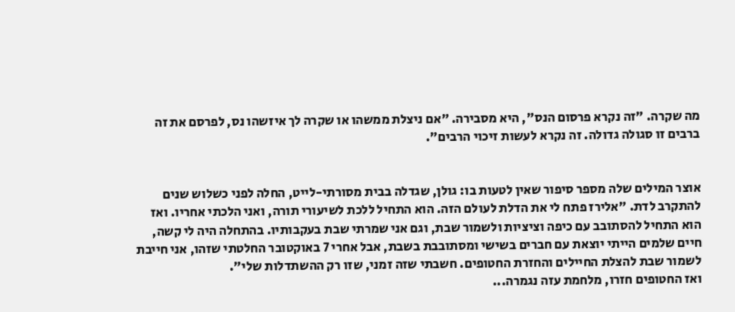מה שקרה. "זה נקרא פרסום הנס", היא מסבירה. "אם ניצלת ממשהו או שקרה לך איזשהו נס, לפרסם את זה ברבים זו סגולה גדולה. זה נקרא לעשות זיכוי הרבים".


אוצר המילים שלה מספר סיפור שאין לטעות בו: גולן, שגדלה בבית מסורתי-לייט, החלה לפני כשלוש שנים להתקרב לדת. "אלירז פתח לי את הדלת לעולם הזה. הוא התחיל ללכת לשיעורי תורה, ואני הלכתי אחריו. ואז הוא התחיל להסתובב עם כיפה וציציות ולשמור שבת, וגם אני שמרתי שבת בעקבותיו. בהתחלה היה לי קשה, חיים שלמים הייתי יוצאת עם חברים בשישי ומסתובבת בשבת, אבל אחרי 7 באוקטובר החלטתי שזהו, אני חייבת לשמור שבת להצלת החיילים והחזרת החטופים. חשבתי שזה זמני, שזו רק ההשתדלות שלי".
ואז החטופים חזרו, מלחמת עזה נגמרה...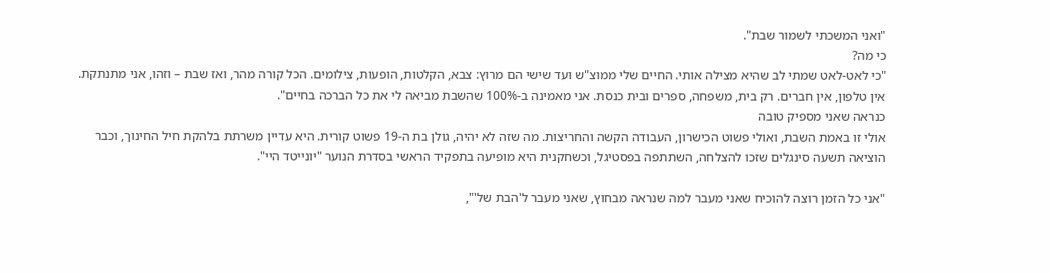"ואני המשכתי לשמור שבת".
כי מה?
"כי לאט-לאט שמתי לב שהיא מצילה אותי. החיים שלי ממוצ"ש ועד שישי הם מרוץ: צבא, הקלטות, הופעות, צילומים. הכל קורה מהר, ואז שבת – וזהו, אני מתנתקת. אין טלפון, אין חברים. רק בית, משפחה, ספרים ובית כנסת. אני מאמינה ב-100% שהשבת מביאה לי את כל הברכה בחיים".
כנראה שאני מספיק טובה
אולי זו באמת השבת, ואולי פשוט הכישרון, העבודה הקשה והחריצות. מה שזה לא יהיה, גולן בת ה-19 פשוט קורית. היא עדיין משרתת בלהקת חיל החינוך, וכבר הוציאה תשעה סינגלים שזכו להצלחה, השתתפה בפסטיגל, וכשחקנית היא מופיעה בתפקיד הראשי בסדרת הנוער "יונייטד היי".

"אני כל הזמן רוצה להוכיח שאני מעבר למה שנראה מבחוץ, שאני מעבר ל'הבת של'",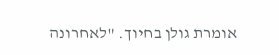אומרת גולן בחיוך. "לאחרונה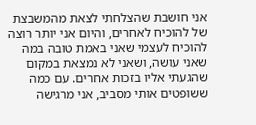אני חושבת שהצלחתי לצאת מהמשבצת של להוכיח לאחרים, והיום אני יותר רוצה להוכיח לעצמי שאני באמת טובה במה שאני עושה, ושאני לא נמצאת במקום שהגעתי אליו בזכות אחרים. עם כמה ששופטים אותי מסביב, אני מרגישה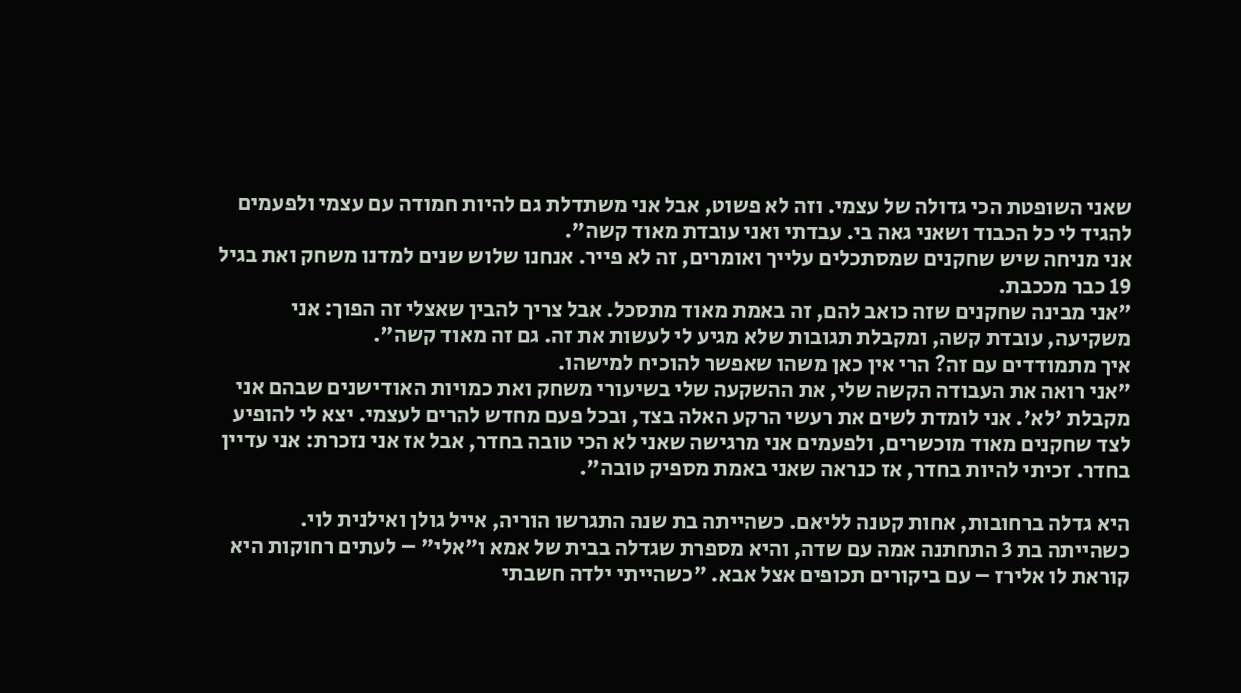שאני השופטת הכי גדולה של עצמי. וזה לא פשוט, אבל אני משתדלת גם להיות חמודה עם עצמי ולפעמים להגיד לי כל הכבוד ושאני גאה בי. עבדתי ואני עובדת מאוד קשה".
אני מניחה שיש שחקנים שמסתכלים עלייך ואומרים, זה לא פייר. אנחנו שלוש שנים למדנו משחק ואת בגיל 19 כבר מככבת.
"אני מבינה שחקנים שזה כואב להם, זה באמת מאוד מתסכל. אבל צריך להבין שאצלי זה הפוך: אני משקיעה, עובדת קשה, ומקבלת תגובות שלא מגיע לי לעשות את זה. גם זה מאוד קשה".
איך מתמודדים עם זה? הרי אין כאן משהו שאפשר להוכיח למישהו.
"אני רואה את העבודה הקשה שלי, את ההשקעה שלי בשיעורי משחק ואת כמויות האודישנים שבהם אני מקבלת 'לא'. אני לומדת לשים את רעשי הרקע האלה בצד, ובכל פעם מחדש להרים לעצמי. יצא לי להופיע לצד שחקנים מאוד מוכשרים, ולפעמים אני מרגישה שאני לא הכי טובה בחדר, אבל אז אני נזכרת: אני עדיין בחדר. זכיתי להיות בחדר, אז כנראה שאני באמת מספיק טובה".

היא גדלה ברחובות, אחות קטנה לליאם. כשהייתה בת שנה התגרשו הוריה, אייל גולן ואילנית לוי. כשהייתה בת 3 התחתנה אמה עם שדה, והיא מספרת שגדלה בבית של אמא ו"אלי" – לעתים רחוקות היא קוראת לו אלירז – עם ביקורים תכופים אצל אבא. "כשהייתי ילדה חשבתי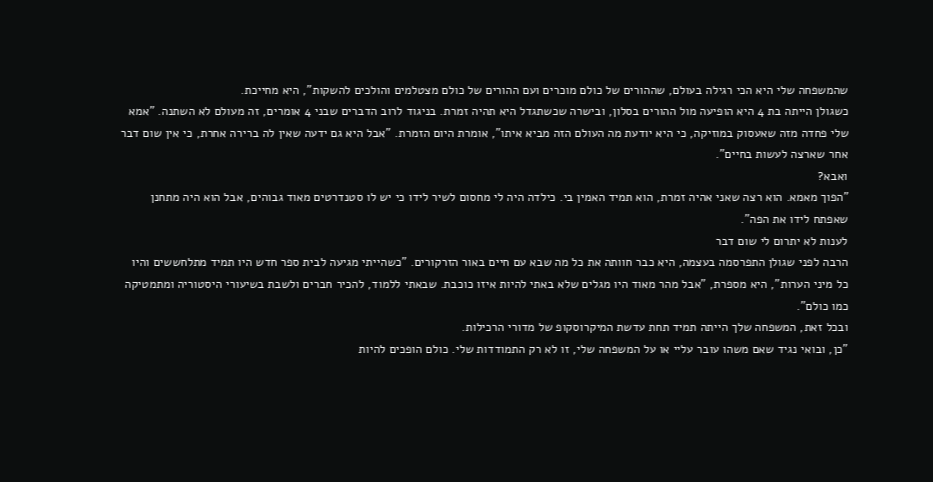שהמשפחה שלי היא הכי רגילה בעולם, שההורים של כולם מוכרים ועם ההורים של כולם מצטלמים והולכים להשקות", היא מחייכת.
כשגולן הייתה בת 4 היא הופיעה מול ההורים בסלון, ובישרה שכשתגדל היא תהיה זמרת. בניגוד לרוב הדברים שבני 4 אומרים, זה מעולם לא השתנה. "אמא שלי פחדה מזה שאעסוק במוזיקה, כי היא יודעת מה העולם הזה מביא איתו", אומרת היום הזמרת. "אבל היא גם ידעה שאין לה ברירה אחרת, כי אין שום דבר אחר שארצה לעשות בחיים".
ואבא?
"הפוך מאמא. הוא רצה שאני אהיה זמרת, הוא תמיד האמין בי. כילדה היה לי מחסום לשיר לידו כי יש לו סטנדרטים מאוד גבוהים, אבל הוא היה מתחנן שאפתח לידו את הפה".
לענות לא יתרום לי שום דבר
הרבה לפני שגולן התפרסמה בעצמה, היא כבר חוותה את כל מה שבא עם חיים באור הזרקורים. "כשהייתי מגיעה לבית ספר חדש היו תמיד מתלחששים והיו כל מיני הערות", היא מספרת, "אבל מהר מאוד היו מגלים שלא באתי להיות איזו כוכבת. שבאתי ללמוד, להכיר חברים ולשבת בשיעורי היסטוריה ומתמטיקה כמו כולם".
ובכל זאת, המשפחה שלך הייתה תמיד תחת עדשת המיקרוסקופ של מדורי הרכילות.
"כן, ובואי נגיד שאם משהו עובר עליי או על המשפחה שלי, זו לא רק התמודדות שלי. כולם הופכים להיות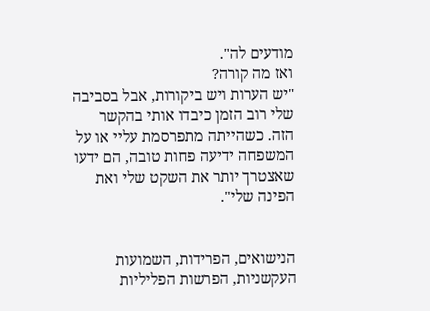מודעים לה".
ואז מה קורה?
"יש הערות ויש ביקורות, אבל בסביבה שלי רוב הזמן כיבדו אותי בהקשר הזה. כשהייתה מתפרסמת עליי או על המשפחה ידיעה פחות טובה, הם ידעו שאצטרך יותר את השקט שלי ואת הפינה שלי".


הנישואים, הפרידות, השמועות העקשניות, הפרשות הפליליות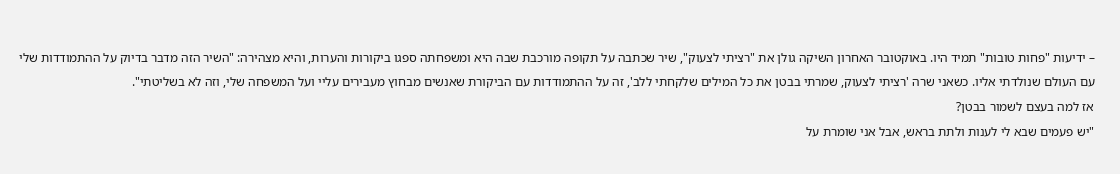– ידיעות "פחות טובות" תמיד היו. באוקטובר האחרון השיקה גולן את "רציתי לצעוק", שיר שכתבה על תקופה מורכבת שבה היא ומשפחתה ספגו ביקורות והערות, והיא מצהירה: "השיר הזה מדבר בדיוק על ההתמודדות שלי עם העולם שנולדתי אליו. כשאני שרה 'רציתי לצעוק, שמרתי בבטן את כל המילים שלקחתי ללב', זה על ההתמודדות עם הביקורת שאנשים מבחוץ מעבירים עליי ועל המשפחה שלי, וזה לא בשליטתי".
אז למה בעצם לשמור בבטן?
"יש פעמים שבא לי לענות ולתת בראש, אבל אני שומרת על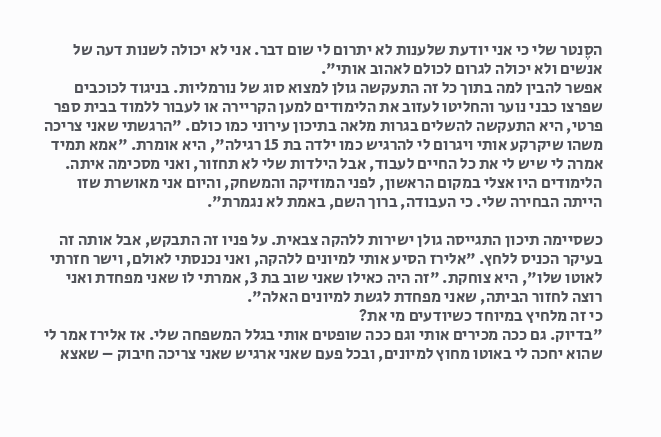הסֶנטר שלי כי אני יודעת שלענות לא יתרום לי שום דבר. אני לא יכולה לשנות דעה של אנשים ולא יכולה לגרום לכולם לאהוב אותי".
אפשר להבין למה בתוך כל זה התעקשה גולן למצוא סוג של נורמליות. בניגוד לכוכבים שפרצו כבני נוער והחליטו לעזוב את הלימודים למען הקריירה או לעבור ללמוד בבית ספר פרטי, היא התעקשה להשלים בגרות מלאה בתיכון עירוני כמו כולם. "הרגשתי שאני צריכה משהו שיקרקע אותי ויגרום לי להרגיש כמו ילדה בת 15 רגילה", היא אומרת. "אמא תמיד אמרה לי שיש לי את כל החיים לעבוד, אבל הילדות שלי לא תחזור, ואני מסכימה איתה. הלימודים היו אצלי במקום הראשון, לפני המוזיקה והמשחק, והיום אני מאושרת שזו הייתה הבחירה שלי. כי העבודה, ברוך השם, באמת לא נגמרת".

כשסיימה תיכון התגייסה גולן ישירות ללהקה צבאית. על פניו זה התבקש, אבל אותה זה בעיקר הכניס ללחץ. "אלירז הסיע אותי למיונים ללהקה, ואני נכנסתי לאולם, וישר חזרתי לאוטו שלו", היא צוחקת. "זה היה כאילו שאני שוב בת 3, אמרתי לו שאני מפחדת ואני רוצה לחזור הביתה, שאני מפחדת לגשת למיונים האלה".
כי זה מלחיץ במיוחד כשיודעים מי את?
"בדיוק. גם ככה מכירים אותי וגם ככה שופטים אותי בגלל המשפחה שלי. אז אלירז אמר לי שהוא יחכה לי באוטו מחוץ למיונים, ובכל פעם שאני ארגיש שאני צריכה חיבוק – שאצא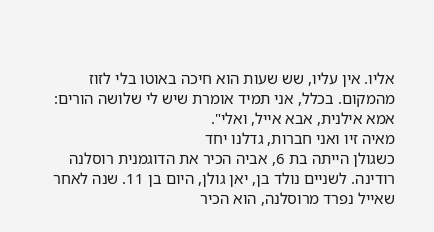אליו. אין עליו, שש שעות הוא חיכה באוטו בלי לזוז מהמקום. בכלל, אני תמיד אומרת שיש לי שלושה הורים: אמא אילנית, אבא אייל, ואלי".
מאיה זיו ואני חברות, גדלנו יחד
כשגולן הייתה בת 6, אביה הכיר את הדוגמנית רוסלנה רודינה. לשניים נולד בן, יאן גולן, היום בן 11. שנה לאחר שאייל נפרד מרוסלנה, הוא הכיר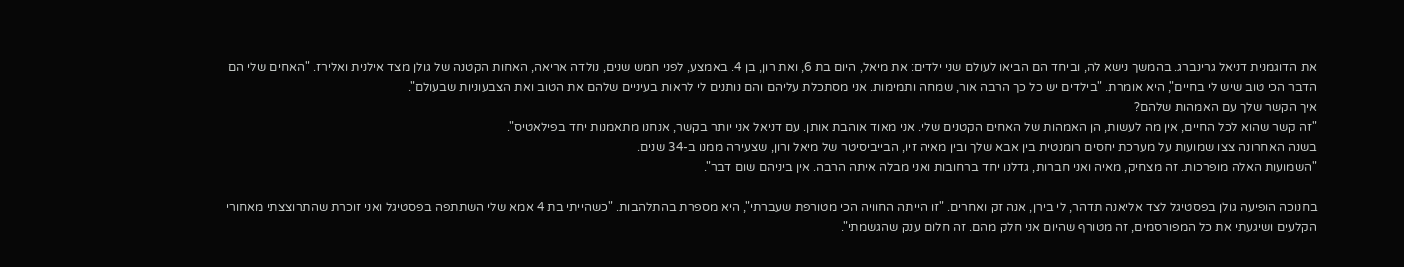את הדוגמנית דניאל גרינברג. בהמשך נישא לה, וביחד הם הביאו לעולם שני ילדים: את מיאל, היום בת 6, ואת רון, בן 4. באמצע, לפני חמש שנים, נולדה אריאה, האחות הקטנה של גולן מצד אילנית ואלירז. "האחים שלי הם הדבר הכי טוב שיש לי בחיים", היא אומרת. "בילדים יש כל כך הרבה אור, שמחה ותמימות. אני מסתכלת עליהם והם נותנים לי לראות בעיניים שלהם את הטוב ואת הצבעוניות שבעולם".
איך הקשר שלך עם האמהות שלהם?
"זה קשר שהוא לכל החיים, אין מה לעשות, הן האמהות של האחים הקטנים שלי. אני מאוד אוהבת אותן. עם דניאל אני יותר בקשר, אנחנו מתאמנות יחד בפילאטיס".
בשנה האחרונה צצו שמועות על מערכת יחסים רומנטית בין אבא שלך ובין מאיה זיו, הבייביסיטר של מיאל ורון, שצעירה ממנו ב-34 שנים.
"השמועות האלה מופרכות. זה מצחיק, מאיה ואני חברות, גדלנו יחד ברחובות ואני מבלה איתה הרבה. אין ביניהם שום דבר".

בחנוכה הופיעה גולן בפסטיגל לצד אליאנה תדהר, לי בירן, אנה זק ואחרים. "זו הייתה החוויה הכי מטורפת שעברתי", היא מספרת בהתלהבות. "כשהייתי בת 4 אמא שלי השתתפה בפסטיגל ואני זוכרת שהתרוצצתי מאחורי הקלעים ושיגעתי את כל המפורסמים, זה מטורף שהיום אני חלק מהם. זה חלום ענק שהגשמתי".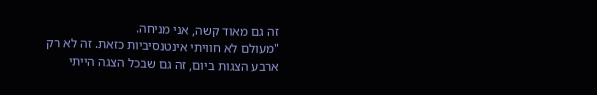זה גם מאוד קשה, אני מניחה.
"מעולם לא חוויתי אינטנסיביות כזאת. זה לא רק ארבע הצגות ביום, זה גם שבכל הצגה הייתי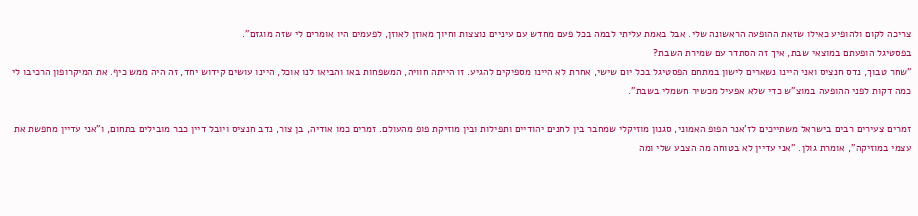צריכה לקום ולהופיע כאילו שזאת ההופעה הראשונה שלי. אבל באמת עליתי לבמה בכל פעם מחדש עם עיניים נוצצות וחיוך מאוזן לאוזן, לפעמים היו אומרים לי שזה מוגזם".
בפסטיגל הופעתם במוצאי שבת, איך זה הסתדר עם שמירת השבת?
"שחר טבוך, נדס חנציס ואני היינו נשארים לישון במתחם הפסטיגל בכל יום שישי, אחרת לא היינו מספיקים להגיע. זו הייתה חוויה, המשפחות באו והביאו לנו אוכל, היינו עושים קידוש יחד, זה היה ממש כיף. את המיקרופון הרכיבו לי כמה דקות לפני ההופעה במוצ"ש כדי שלא אפעיל מכשיר חשמלי בשבת".

זמרים צעירים רבים בישראל משתייכים לז'אנר הפופ האמוני, סגנון מוזיקלי שמחבר בין לחנים יהודיים ותפילות ובין מוזיקת פופ מהעולם. זמרים כמו אודיה, בן צור, נדב חנציס ויובל דיין כבר מובילים בתחום, ו"אני עדיין מחפשת את עצמי במוזיקה", אומרת גולן. "אני עדיין לא בטוחה מה הצבע שלי ומה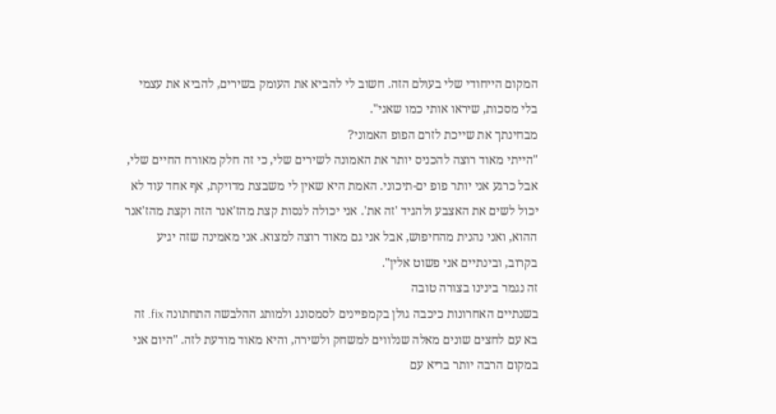המקום הייחודי שלי בעולם הזה. חשוב לי להביא את העומק בשירים, להביא את עצמי בלי מסכות, שיראו אותי כמו שאני".
מבחינתך את שייכת לזרם הפופ האמוני?
"הייתי מאוד רוצה להכניס יותר את האמונה לשירים שלי, כי זה חלק מאורח החיים שלי, אבל כרגע אני יותר פופ ים-תיכוני. האמת היא שאין לי משבצת מדויקת, אף אחד עוד לא יכול לשים את האצבע ולהגיד 'זה את'. אני יכולה לנסות קצת מהז'אנר הזה וקצת מהז'אנר ההוא, ואני נהנית מהחיפוש, אבל אני גם מאוד רוצה למצוא. אני מאמינה שזה יגיע בקרוב, ובינתיים אני פשוט אלין".
זה נגמר בינינו בצורה טובה
בשנתיים האחרונות כיכבה גולן בקמפיינים לסמסונג ולמותג ההלבשה התחתונה fix. זה בא עם לחצים שונים מאלה שנלווים למשחק ולשירה, והיא מאוד מודעת לזה. "היום אני במקום הרבה יותר בריא עם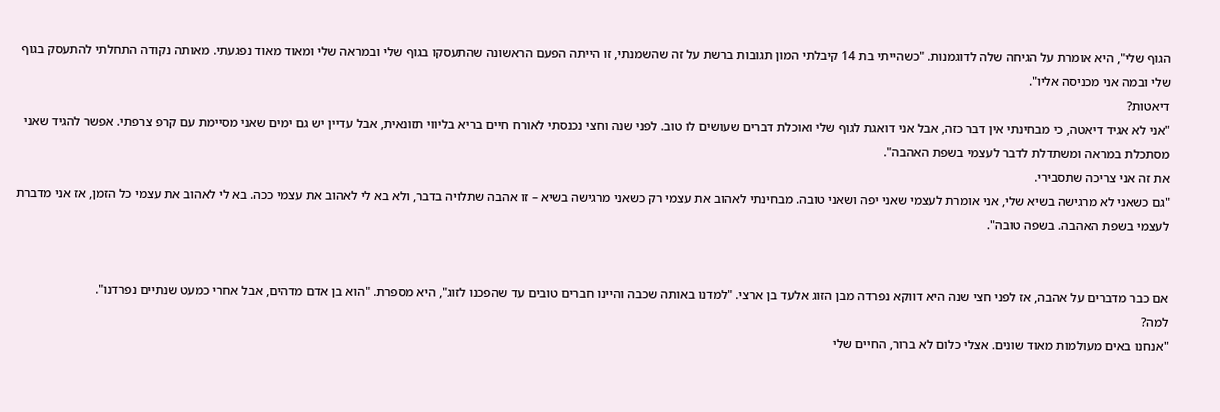הגוף שלי", היא אומרת על הגיחה שלה לדוגמנות. "כשהייתי בת 14 קיבלתי המון תגובות ברשת על זה שהשמנתי, זו הייתה הפעם הראשונה שהתעסקו בגוף שלי ובמראה שלי ומאוד מאוד נפגעתי. מאותה נקודה התחלתי להתעסק בגוף שלי ובמה אני מכניסה אליו".
דיאטות?
"אני לא אגיד דיאטה, כי מבחינתי אין דבר כזה, אבל אני דואגת לגוף שלי ואוכלת דברים שעושים לו טוב. לפני שנה וחצי נכנסתי לאורח חיים בריא בליווי תזונאית, אבל עדיין יש גם ימים שאני מסיימת עם קרפ צרפתי. אפשר להגיד שאני מסתכלת במראה ומשתדלת לדבר לעצמי בשפת האהבה".
את זה אני צריכה שתסבירי.
"גם כשאני לא מרגישה בשיא שלי, אני אומרת לעצמי שאני יפה ושאני טובה. מבחינתי לאהוב את עצמי רק כשאני מרגישה בשיא – זו אהבה שתלויה בדבר, ולא בא לי לאהוב את עצמי ככה. בא לי לאהוב את עצמי כל הזמן, אז אני מדברת לעצמי בשפת האהבה. בשפה טובה".


אם כבר מדברים על אהבה, אז לפני חצי שנה היא דווקא נפרדה מבן הזוג אלעד בן ארצי. "למדנו באותה שכבה והיינו חברים טובים עד שהפכנו לזוג", היא מספרת. "הוא בן אדם מדהים, אבל אחרי כמעט שנתיים נפרדנו".
למה?
"אנחנו באים מעולמות מאוד שונים. אצלי כלום לא ברור, החיים שלי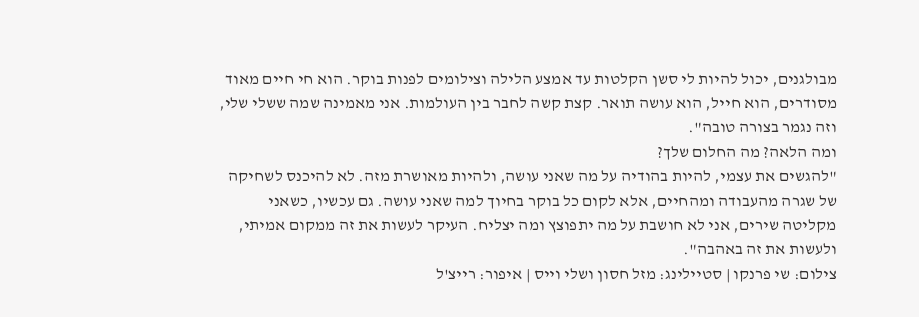מבולגנים, יכול להיות לי סשן הקלטות עד אמצע הלילה וצילומים לפנות בוקר. הוא חי חיים מאוד מסודרים, הוא חייל, הוא עושה תואר. קצת קשה לחבר בין העולמות. אני מאמינה שמה ששלי שלי, וזה נגמר בצורה טובה".
ומה הלאה? מה החלום שלך?
"להגשים את עצמי, להיות בהודיה על מה שאני עושה, ולהיות מאושרת מזה. לא להיכנס לשחיקה של שגרה מהעבודה ומהחיים, אלא לקום כל בוקר בחיוך למה שאני עושה. גם עכשיו, כשאני מקליטה שירים, אני לא חושבת על מה יתפוצץ ומה יצליח. העיקר לעשות את זה ממקום אמיתי, ולעשות את זה באהבה".
צילום: שי פרנקו | סטיילינג: מזל חסון ושלי וייס | איפור: רייצ'ל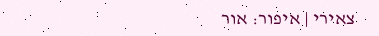צאירי | איפור: אור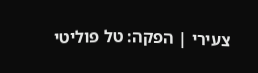צעירי | הפקה: טל פוליטי